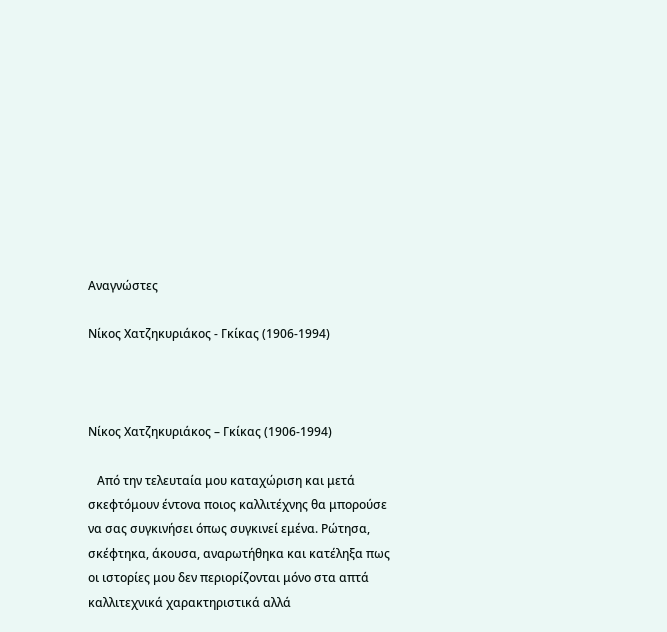Αναγνώστες

Νίκος Χατζηκυριάκος - Γκίκας (1906-1994)



Νίκος Χατζηκυριάκος – Γκίκας (1906-1994)

   Από την τελευταία μου καταχώριση και μετά σκεφτόμουν έντονα ποιος καλλιτέχνης θα μπορούσε να σας συγκινήσει όπως συγκινεί εμένα. Ρώτησα, σκέφτηκα, άκουσα, αναρωτήθηκα και κατέληξα πως οι ιστορίες μου δεν περιορίζονται μόνο στα απτά καλλιτεχνικά χαρακτηριστικά αλλά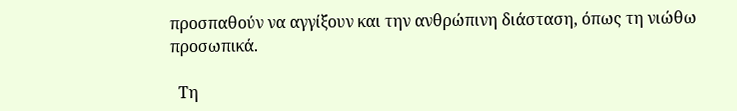προσπαθούν να αγγίξουν και την ανθρώπινη διάσταση, όπως τη νιώθω προσωπικά.

  Τη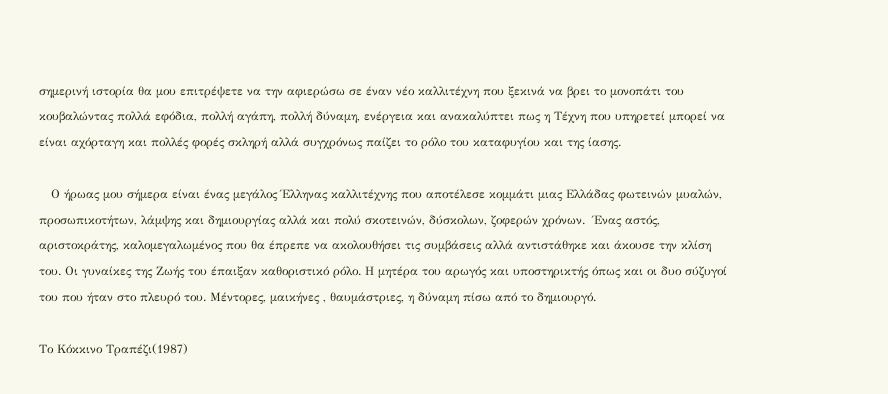σημερινή ιστορία θα μου επιτρέψετε να την αφιερώσω σε έναν νέο καλλιτέχνη που ξεκινά να βρει το μονοπάτι του κουβαλώντας πολλά εφόδια, πολλή αγάπη, πολλή δύναμη, ενέργεια και ανακαλύπτει πως η Τέχνη που υπηρετεί μπορεί να είναι αχόρταγη και πολλές φορές σκληρή αλλά συγχρόνως παίζει το ρόλο του καταφυγίου και της ίασης.

   Ο ήρωας μου σήμερα είναι ένας μεγάλος Έλληνας καλλιτέχνης που αποτέλεσε κομμάτι μιας Ελλάδας φωτεινών μυαλών, προσωπικοτήτων, λάμψης και δημιουργίας αλλά και πολύ σκοτεινών, δύσκολων, ζοφερών χρόνων.  Ένας αστός, αριστοκράτης, καλομεγαλωμένος που θα έπρεπε να ακολουθήσει τις συμβάσεις αλλά αντιστάθηκε και άκουσε την κλίση του. Οι γυναίκες της Ζωής του έπαιξαν καθοριστικό ρόλο. Η μητέρα του αρωγός και υποστηρικτής όπως και οι δυο σύζυγοί του που ήταν στο πλευρό του. Μέντορες, μαικήνες , θαυμάστριες, η δύναμη πίσω από το δημιουργό.

Το Κόκκινο Τραπέζι(1987)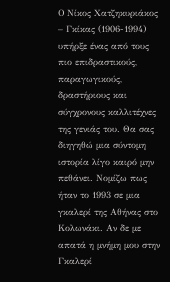Ο Νίκος Χατζηκυριάκος – Γκίκας (1906-1994) υπήρξε ένας από τους πιο επιδραστικούς, παραγωγικούς, δραστήριους και σύγχρονους καλλιτέχνες της γενιάς του. Θα σας διηγηθώ μια σύντομη ιστορία λίγο καιρό μην πεθάνει. Νομίζω πως ήταν το 1993 σε μια γκαλερί της Αθήνας στο Κολωνάκι. Αν δε με απατά η μνήμη μου στην Γκαλερί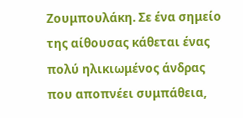Ζουμπουλάκη. Σε ένα σημείο της αίθουσας κάθεται ένας πολύ ηλικιωμένος άνδρας που αποπνέει συμπάθεια,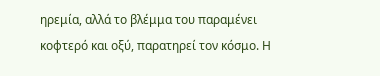ηρεμία, αλλά το βλέμμα του παραμένει κοφτερό και οξύ, παρατηρεί τον κόσμο. Η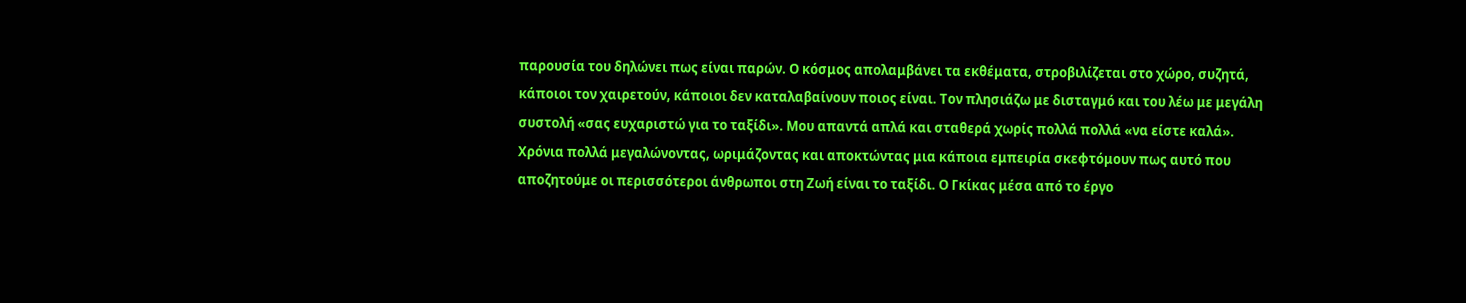παρουσία του δηλώνει πως είναι παρών. Ο κόσμος απολαμβάνει τα εκθέματα, στροβιλίζεται στο χώρο, συζητά, κάποιοι τον χαιρετούν, κάποιοι δεν καταλαβαίνουν ποιος είναι. Τον πλησιάζω με δισταγμό και του λέω με μεγάλη συστολή «σας ευχαριστώ για το ταξίδι». Μου απαντά απλά και σταθερά χωρίς πολλά πολλά «να είστε καλά». Χρόνια πολλά μεγαλώνοντας, ωριμάζοντας και αποκτώντας μια κάποια εμπειρία σκεφτόμουν πως αυτό που αποζητούμε οι περισσότεροι άνθρωποι στη Ζωή είναι το ταξίδι. Ο Γκίκας μέσα από το έργο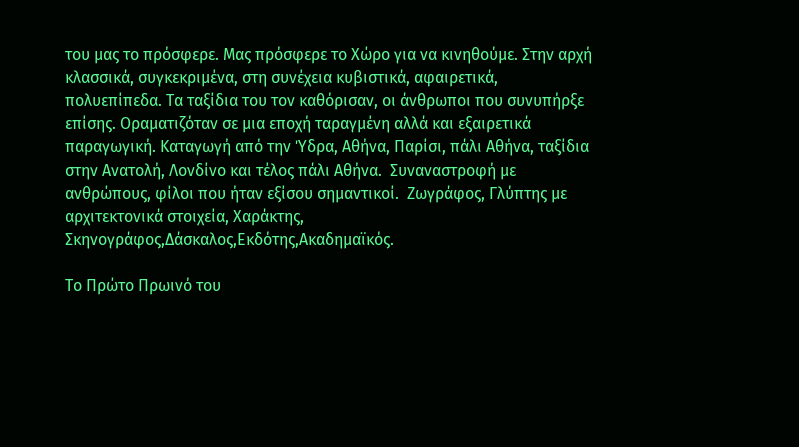του μας το πρόσφερε. Μας πρόσφερε το Χώρο για να κινηθούμε. Στην αρχή κλασσικά, συγκεκριμένα, στη συνέχεια κυβιστικά, αφαιρετικά, πολυεπίπεδα. Τα ταξίδια του τον καθόρισαν, οι άνθρωποι που συνυπήρξε επίσης. Οραματιζόταν σε μια εποχή ταραγμένη αλλά και εξαιρετικά παραγωγική. Καταγωγή από την Ύδρα, Αθήνα, Παρίσι, πάλι Αθήνα, ταξίδια στην Ανατολή, Λονδίνο και τέλος πάλι Αθήνα.  Συναναστροφή με ανθρώπους, φίλοι που ήταν εξίσου σημαντικοί.  Ζωγράφος, Γλύπτης με αρχιτεκτονικά στοιχεία, Χαράκτης, Σκηνογράφος,Δάσκαλος,Εκδότης,Ακαδημαϊκός.

Το Πρώτο Πρωινό του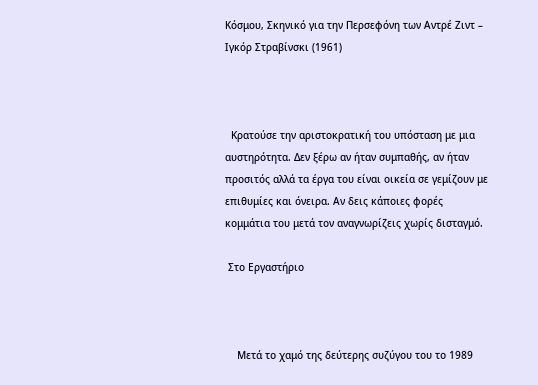Κόσμου, Σκηνικό για την Περσεφόνη των Αντρέ Ζιντ – Ιγκόρ Στραβίνσκι (1961)



  Κρατούσε την αριστοκρατική του υπόσταση με μια αυστηρότητα. Δεν ξέρω αν ήταν συμπαθής, αν ήταν προσιτός αλλά τα έργα του είναι οικεία σε γεμίζουν με επιθυμίες και όνειρα. Αν δεις κάποιες φορές κομμάτια του μετά τον αναγνωρίζεις χωρίς δισταγμό.

 Στο Εργαστήριο



    Μετά το χαμό της δεύτερης συζύγου του το 1989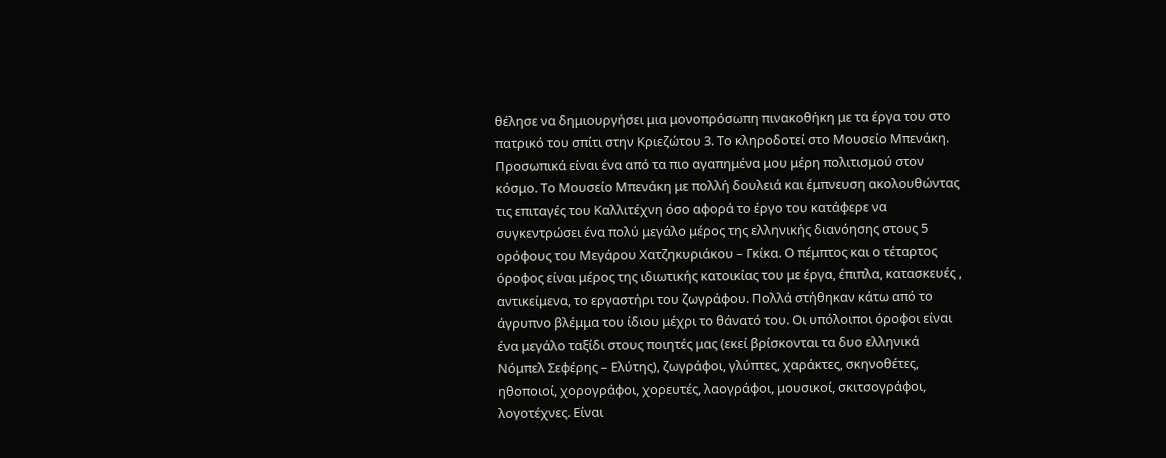θέλησε να δημιουργήσει μια μονοπρόσωπη πινακοθήκη με τα έργα του στο πατρικό του σπίτι στην Κριεζώτου 3. Το κληροδοτεί στο Μουσείο Μπενάκη.  Προσωπικά είναι ένα από τα πιο αγαπημένα μου μέρη πολιτισμού στον κόσμο. Το Μουσείο Μπενάκη με πολλή δουλειά και έμπνευση ακολουθώντας τις επιταγές του Καλλιτέχνη όσο αφορά το έργο του κατάφερε να συγκεντρώσει ένα πολύ μεγάλο μέρος της ελληνικής διανόησης στους 5 ορόφους του Μεγάρου Χατζηκυριάκου – Γκίκα. Ο πέμπτος και ο τέταρτος όροφος είναι μέρος της ιδιωτικής κατοικίας του με έργα, έπιπλα, κατασκευές , αντικείμενα, το εργαστήρι του ζωγράφου. Πολλά στήθηκαν κάτω από το άγρυπνο βλέμμα του ίδιου μέχρι το θάνατό του. Οι υπόλοιποι όροφοι είναι ένα μεγάλο ταξίδι στους ποιητές μας (εκεί βρίσκονται τα δυο ελληνικά Νόμπελ Σεφέρης – Ελύτης), ζωγράφοι, γλύπτες, χαράκτες, σκηνοθέτες, ηθοποιοί, χορογράφοι, χορευτές, λαογράφοι, μουσικοί, σκιτσογράφοι, λογοτέχνες. Είναι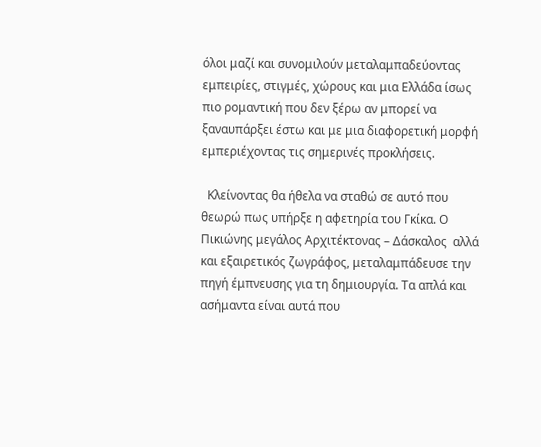όλοι μαζί και συνομιλούν μεταλαμπαδεύοντας εμπειρίες, στιγμές, χώρους και μια Ελλάδα ίσως πιο ρομαντική που δεν ξέρω αν μπορεί να ξαναυπάρξει έστω και με μια διαφορετική μορφή εμπεριέχοντας τις σημερινές προκλήσεις.

  Κλείνοντας θα ήθελα να σταθώ σε αυτό που θεωρώ πως υπήρξε η αφετηρία του Γκίκα. Ο Πικιώνης μεγάλος Αρχιτέκτονας – Δάσκαλος  αλλά και εξαιρετικός ζωγράφος, μεταλαμπάδευσε την πηγή έμπνευσης για τη δημιουργία. Τα απλά και ασήμαντα είναι αυτά που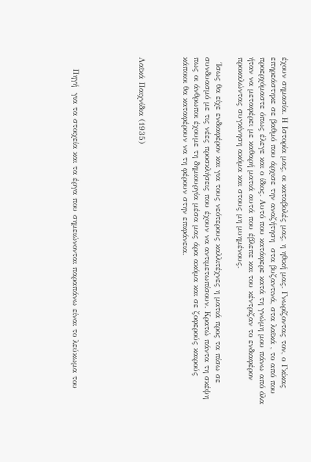έχουν σημασία. Η Ιστορία μας, οι καταβολές μας, η ηθική μας. Γνωρίζοντας τον, ο Γκίκας επηρεάστηκε σε βαθμό που άρχισε την αναζήτηση  στα βυζαντινά, στα λαϊκά , το από που προερχόμαστε όπως έλεγε και ο ίδιος. Αυτό που κατάφερε κατά τη γνώμη μου πάνω από όλα ήταν να μεταφέρει με καθαρή ματιά αυτά που έβλεπε και του κέντριζαν το ενδιαφέρον προκαλώντας συγκίνηση ακόμα και στους μη μυημένους.

  Ίσως θα είχε ενδιαφέρον και για τους νεότερους καλλιτέχνες η ματιά προς τα πίσω σε συνδυασμό με τις νέες προσκλήσεις που έχουν να αντιμετωπίσουν. Κρατώ πάντα τη σκέψη πως οι άνθρωποι έχουμε τη δημιουργία μέσα μας άρα ακόμα και σε ζοφερούς καιρούς κάποιοι θα καταφέρουν να τη φέρουν στην επιφάνεια.



Λαϊκά Παιχνίδια (1935)





    Πηγή  για τα στοιχεία και τα έργα που σημειώνονται παραπάνω είναι το λεύκωμα του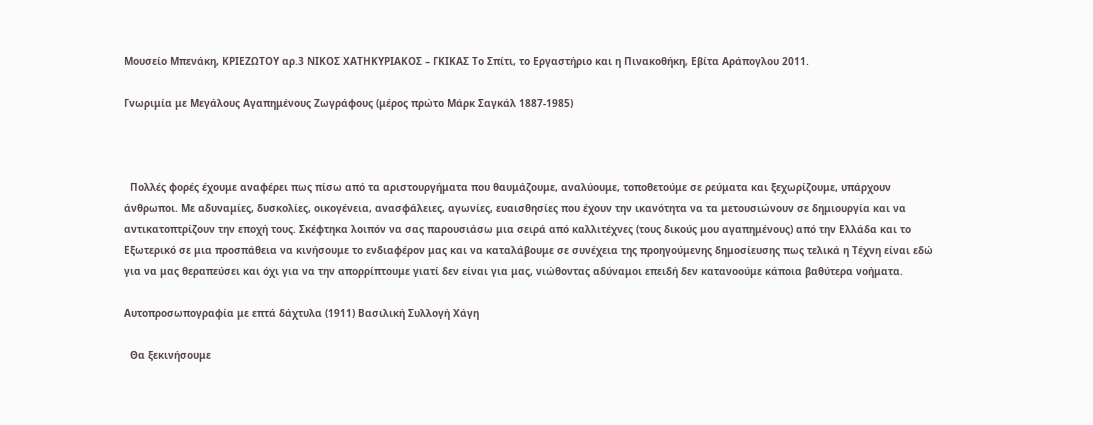Μουσείο Μπενάκη, ΚΡΙΕΖΩΤΟΥ αρ.3 ΝΙΚΟΣ ΧΑΤΗΚΥΡΙΑΚΟΣ – ΓΚΙΚΑΣ Το Σπίτι, το Εργαστήριο και η Πινακοθήκη, Εβίτα Αράπογλου 2011.

Γνωριμία με Μεγάλους Αγαπημένους Ζωγράφους (μέρος πρώτο Μάρκ Σαγκάλ 1887-1985)



  Πολλές φορές έχουμε αναφέρει πως πίσω από τα αριστουργήματα που θαυμάζουμε, αναλύουμε, τοποθετούμε σε ρεύματα και ξεχωρίζουμε, υπάρχουν άνθρωποι. Με αδυναμίες, δυσκολίες, οικογένεια, ανασφάλειες, αγωνίες, ευαισθησίες που έχουν την ικανότητα να τα μετουσιώνουν σε δημιουργία και να αντικατοπτρίζουν την εποχή τους. Σκέφτηκα λοιπόν να σας παρουσιάσω μια σειρά από καλλιτέχνες (τους δικούς μου αγαπημένους) από την Ελλάδα και το Εξωτερικό σε μια προσπάθεια να κινήσουμε το ενδιαφέρον μας και να καταλάβουμε σε συνέχεια της προηγούμενης δημοσίευσης πως τελικά η Τέχνη είναι εδώ για να μας θεραπεύσει και όχι για να την απορρίπτουμε γιατί δεν είναι για μας, νιώθοντας αδύναμοι επειδή δεν κατανοούμε κάποια βαθύτερα νοήματα.

Αυτοπροσωπογραφία με επτά δάχτυλα (1911) Βασιλική Συλλογή Χάγη

  Θα ξεκινήσουμε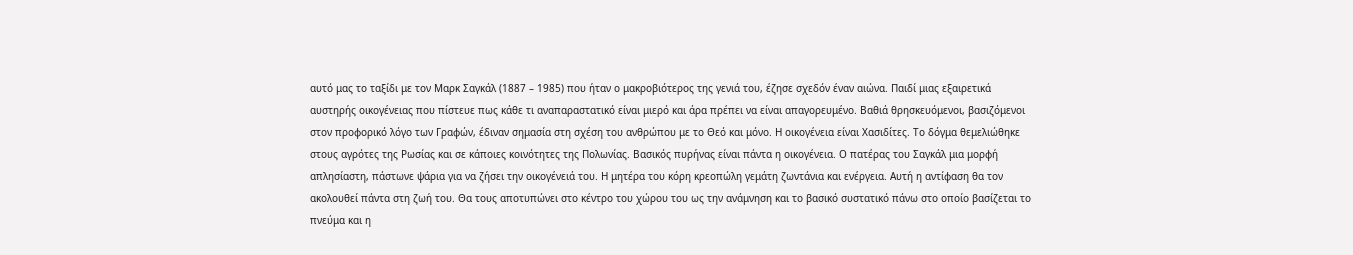αυτό μας το ταξίδι με τον Μαρκ Σαγκάλ (1887 – 1985) που ήταν ο μακροβιότερος της γενιά του, έζησε σχεδόν έναν αιώνα. Παιδί μιας εξαιρετικά αυστηρής οικογένειας που πίστευε πως κάθε τι αναπαραστατικό είναι μιερό και άρα πρέπει να είναι απαγορευμένο. Βαθιά θρησκευόμενοι, βασιζόμενοι στον προφορικό λόγο των Γραφών, έδιναν σημασία στη σχέση του ανθρώπου με το Θεό και μόνο. Η οικογένεια είναι Χασιδίτες. Το δόγμα θεμελιώθηκε στους αγρότες της Ρωσίας και σε κάποιες κοινότητες της Πολωνίας. Βασικός πυρήνας είναι πάντα η οικογένεια. Ο πατέρας του Σαγκάλ μια μορφή απλησίαστη, πάστωνε ψάρια για να ζήσει την οικογένειά του. Η μητέρα του κόρη κρεοπώλη γεμάτη ζωντάνια και ενέργεια. Αυτή η αντίφαση θα τον ακολουθεί πάντα στη ζωή του. Θα τους αποτυπώνει στο κέντρο του χώρου του ως την ανάμνηση και το βασικό συστατικό πάνω στο οποίο βασίζεται το πνεύμα και η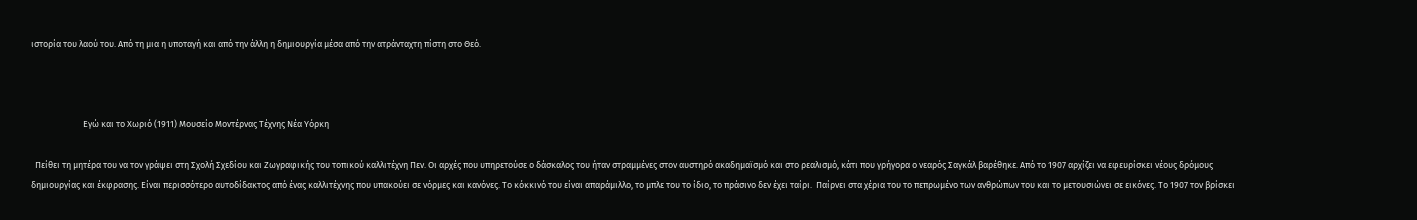ιστορία του λαού του. Από τη μια η υποταγή και από την άλλη η δημιουργία μέσα από την ατράνταχτη πίστη στο Θεό.



                          Εγώ και το Χωριό (1911) Μουσείο Μοντέρνας Τέχνης Νέα Υόρκη

  Πείθει τη μητέρα του να τον γράψει στη Σχολή Σχεδίου και Ζωγραφικής του τοπικού καλλιτέχνη Πεν. Οι αρχές που υπηρετούσε ο δάσκαλος του ήταν στραμμένες στον αυστηρό ακαδημαϊσμό και στο ρεαλισμό, κάτι που γρήγορα ο νεαρός Σαγκάλ βαρέθηκε. Από το 1907 αρχίζει να εφευρίσκει νέους δρόμους δημιουργίας και έκφρασης. Είναι περισσότερο αυτοδίδακτος από ένας καλλιτέχνης που υπακούει σε νόρμες και κανόνες. Το κόκκινό του είναι απαράμιλλο, το μπλε του το ίδιο, το πράσινο δεν έχει ταίρι.  Παίρνει στα χέρια του το πεπρωμένο των ανθρώπων του και το μετουσιώνει σε εικόνες. Το 1907 τον βρίσκει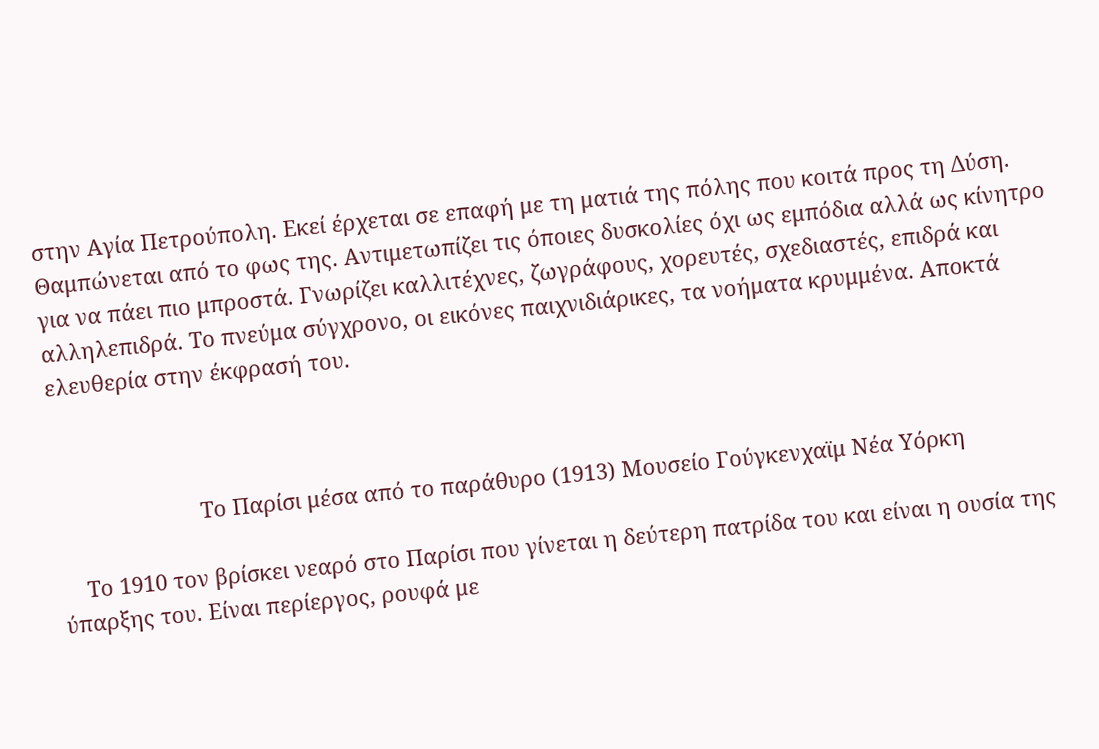στην Αγία Πετρούπολη. Εκεί έρχεται σε επαφή με τη ματιά της πόλης που κοιτά προς τη Δύση. Θαμπώνεται από το φως της. Αντιμετωπίζει τις όποιες δυσκολίες όχι ως εμπόδια αλλά ως κίνητρο για να πάει πιο μπροστά. Γνωρίζει καλλιτέχνες, ζωγράφους, χορευτές, σχεδιαστές, επιδρά και αλληλεπιδρά. Το πνεύμα σύγχρονο, οι εικόνες παιχνιδιάρικες, τα νοήματα κρυμμένα. Αποκτά ελευθερία στην έκφρασή του.



                        Το Παρίσι μέσα από το παράθυρο (1913) Μουσείο Γούγκενχαϊμ Νέα Υόρκη

    Το 1910 τον βρίσκει νεαρό στο Παρίσι που γίνεται η δεύτερη πατρίδα του και είναι η ουσία της ύπαρξης του. Είναι περίεργος, ρουφά με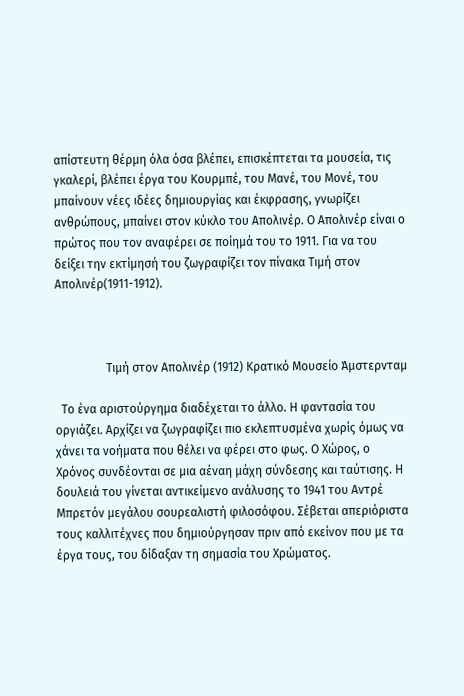απίστευτη θέρμη όλα όσα βλέπει, επισκέπτεται τα μουσεία, τις γκαλερί, βλέπει έργα του Κουρμπέ, του Μανέ, του Μονέ, του μπαίνουν νέες ιδέες δημιουργίας και έκφρασης, γνωρίζει ανθρώπους, μπαίνει στον κύκλο του Απολινέρ. Ο Απολινέρ είναι ο πρώτος που τον αναφέρει σε ποίημά του το 1911. Για να του δείξει την εκτίμησή του ζωγραφίζει τον πίνακα Τιμή στον Απολινέρ(1911-1912).



                 Τιμή στον Απολινέρ (1912) Κρατικό Μουσείο Άμστερνταμ

  Το ένα αριστούργημα διαδέχεται το άλλο. Η φαντασία του οργιάζει. Αρχίζει να ζωγραφίζει πιο εκλεπτυσμένα χωρίς όμως να χάνει τα νοήματα που θέλει να φέρει στο φως. Ο Χώρος, ο Χρόνος συνδέονται σε μια αέναη μάχη σύνδεσης και ταύτισης. Η δουλειά του γίνεται αντικείμενο ανάλυσης το 1941 του Αντρέ Μπρετόν μεγάλου σουρεαλιστή φιλοσόφου. Σέβεται απεριόριστα τους καλλιτέχνες που δημιούργησαν πριν από εκείνον που με τα έργα τους, του δίδαξαν τη σημασία του Χρώματος.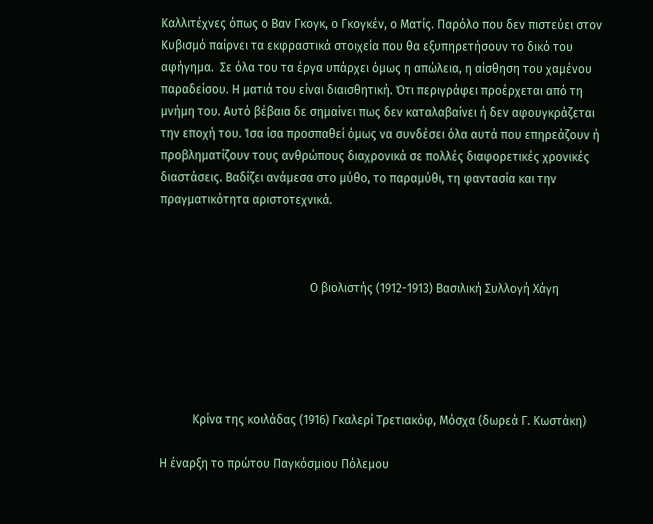Καλλιτέχνες όπως ο Βαν Γκογκ, ο Γκογκέν, ο Ματίς. Παρόλο που δεν πιστεύει στον Κυβισμό παίρνει τα εκφραστικά στοιχεία που θα εξυπηρετήσουν το δικό του αφήγημα.  Σε όλα του τα έργα υπάρχει όμως η απώλεια, η αίσθηση του χαμένου παραδείσου. Η ματιά του είναι διαισθητική. Ότι περιγράφει προέρχεται από τη μνήμη του. Αυτό βέβαια δε σημαίνει πως δεν καταλαβαίνει ή δεν αφουγκράζεται την εποχή του. Ίσα ίσα προσπαθεί όμως να συνδέσει όλα αυτά που επηρεάζουν ή προβληματίζουν τους ανθρώπους διαχρονικά σε πολλές διαφορετικές χρονικές διαστάσεις. Βαδίζει ανάμεσα στο μύθο, το παραμύθι, τη φαντασία και την πραγματικότητα αριστοτεχνικά.



                                                  Ο βιολιστής (1912-1913) Βασιλική Συλλογή Χάγη





           Κρίνα της κοιλάδας (1916) Γκαλερί Τρετιακόφ, Μόσχα (δωρεά Γ. Κωστάκη)

Η έναρξη το πρώτου Παγκόσμιου Πόλεμου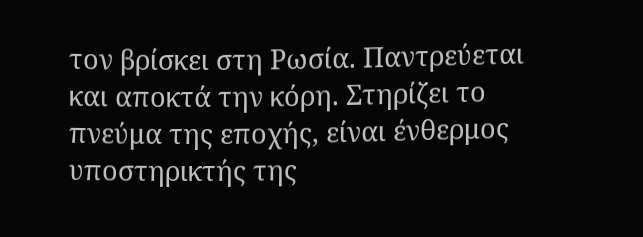τον βρίσκει στη Ρωσία. Παντρεύεται και αποκτά την κόρη. Στηρίζει το πνεύμα της εποχής, είναι ένθερμος υποστηρικτής της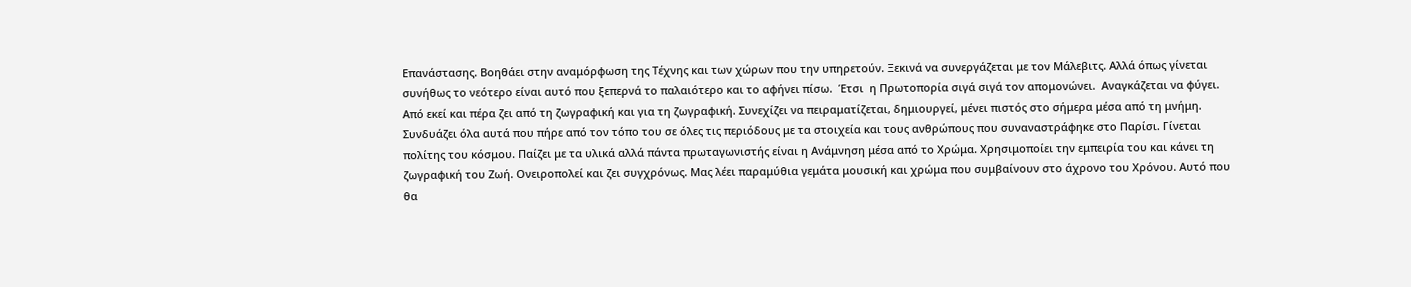Επανάστασης. Βοηθάει στην αναμόρφωση της Τέχνης και των χώρων που την υπηρετούν. Ξεκινά να συνεργάζεται με τον Μάλεβιτς. Αλλά όπως γίνεται συνήθως το νεότερο είναι αυτό που ξεπερνά το παλαιότερο και το αφήνει πίσω.  Έτσι  η Πρωτοπορία σιγά σιγά τον απομονώνει.  Αναγκάζεται να φύγει. Από εκεί και πέρα ζει από τη ζωγραφική και για τη ζωγραφική. Συνεχίζει να πειραματίζεται, δημιουργεί, μένει πιστός στο σήμερα μέσα από τη μνήμη. Συνδυάζει όλα αυτά που πήρε από τον τόπο του σε όλες τις περιόδους με τα στοιχεία και τους ανθρώπους που συναναστράφηκε στο Παρίσι. Γίνεται πολίτης του κόσμου. Παίζει με τα υλικά αλλά πάντα πρωταγωνιστής είναι η Ανάμνηση μέσα από το Χρώμα. Χρησιμοποίει την εμπειρία του και κάνει τη ζωγραφική του Ζωή. Ονειροπολεί και ζει συγχρόνως. Μας λέει παραμύθια γεμάτα μουσική και χρώμα που συμβαίνουν στο άχρονο του Χρόνου. Αυτό που θα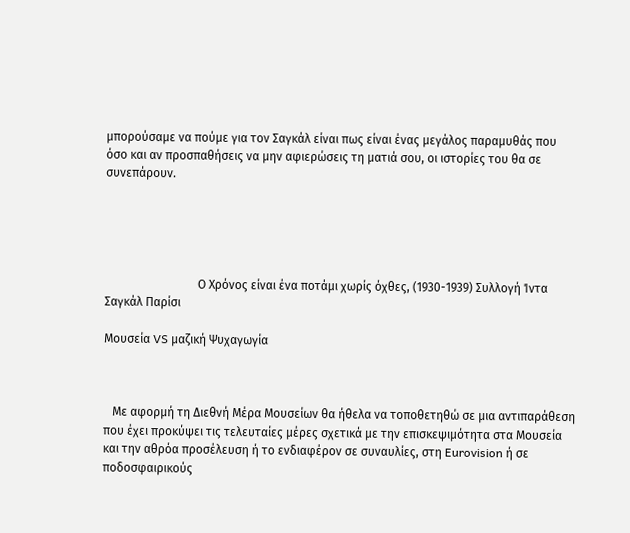μπορούσαμε να πούμε για τον Σαγκάλ είναι πως είναι ένας μεγάλος παραμυθάς που όσο και αν προσπαθήσεις να μην αφιερώσεις τη ματιά σου, οι ιστορίες του θα σε συνεπάρουν.





                               Ο Χρόνος είναι ένα ποτάμι χωρίς όχθες, (1930-1939) Συλλογή Ίντα Σαγκάλ Παρίσι

Μουσεία VS μαζική Ψυχαγωγία



   Με αφορμή τη Διεθνή Μέρα Μουσείων θα ήθελα να τοποθετηθώ σε μια αντιπαράθεση που έχει προκύψει τις τελευταίες μέρες σχετικά με την επισκεψιμότητα στα Μουσεία και την αθρόα προσέλευση ή το ενδιαφέρον σε συναυλίες, στη Eurovision ή σε ποδοσφαιρικούς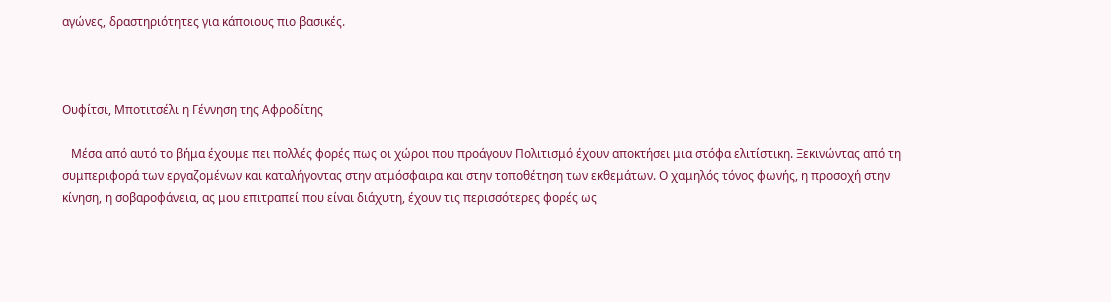αγώνες, δραστηριότητες για κάποιους πιο βασικές.



Ουφίτσι, Μποτιτσέλι η Γέννηση της Αφροδίτης

   Μέσα από αυτό το βήμα έχουμε πει πολλές φορές πως οι χώροι που προάγουν Πολιτισμό έχουν αποκτήσει μια στόφα ελιτίστικη. Ξεκινώντας από τη συμπεριφορά των εργαζομένων και καταλήγοντας στην ατμόσφαιρα και στην τοποθέτηση των εκθεμάτων. Ο χαμηλός τόνος φωνής, η προσοχή στην κίνηση, η σοβαροφάνεια, ας μου επιτραπεί που είναι διάχυτη, έχουν τις περισσότερες φορές ως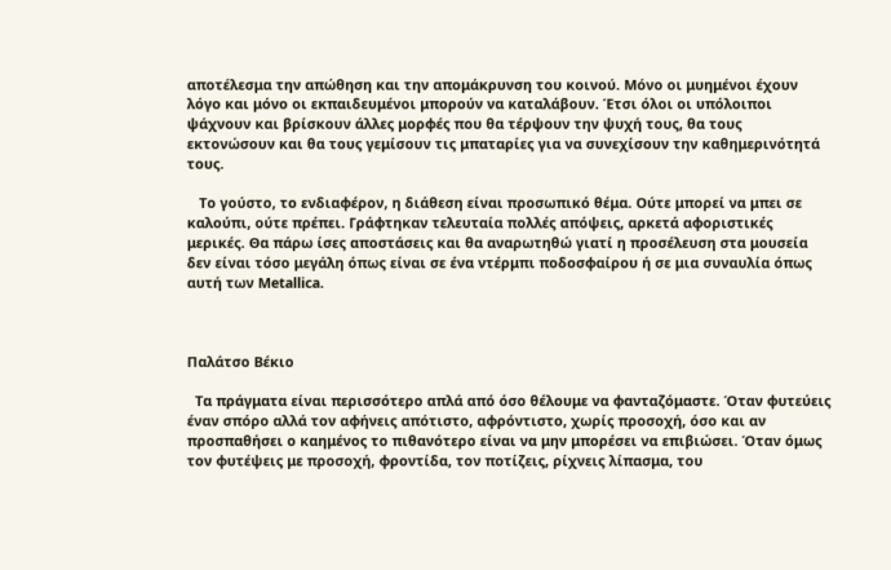αποτέλεσμα την απώθηση και την απομάκρυνση του κοινού. Μόνο οι μυημένοι έχουν λόγο και μόνο οι εκπαιδευμένοι μπορούν να καταλάβουν. Έτσι όλοι οι υπόλοιποι ψάχνουν και βρίσκουν άλλες μορφές που θα τέρψουν την ψυχή τους, θα τους εκτονώσουν και θα τους γεμίσουν τις μπαταρίες για να συνεχίσουν την καθημερινότητά τους.

   Το γούστο, το ενδιαφέρον, η διάθεση είναι προσωπικό θέμα. Ούτε μπορεί να μπει σε καλούπι, ούτε πρέπει. Γράφτηκαν τελευταία πολλές απόψεις, αρκετά αφοριστικές μερικές. Θα πάρω ίσες αποστάσεις και θα αναρωτηθώ γιατί η προσέλευση στα μουσεία δεν είναι τόσο μεγάλη όπως είναι σε ένα ντέρμπι ποδοσφαίρου ή σε μια συναυλία όπως αυτή των Metallica.



Παλάτσο Βέκιο

  Τα πράγματα είναι περισσότερο απλά από όσο θέλουμε να φανταζόμαστε. Όταν φυτεύεις έναν σπόρο αλλά τον αφήνεις απότιστο, αφρόντιστο, χωρίς προσοχή, όσο και αν προσπαθήσει ο καημένος το πιθανότερο είναι να μην μπορέσει να επιβιώσει. Όταν όμως τον φυτέψεις με προσοχή, φροντίδα, τον ποτίζεις, ρίχνεις λίπασμα, του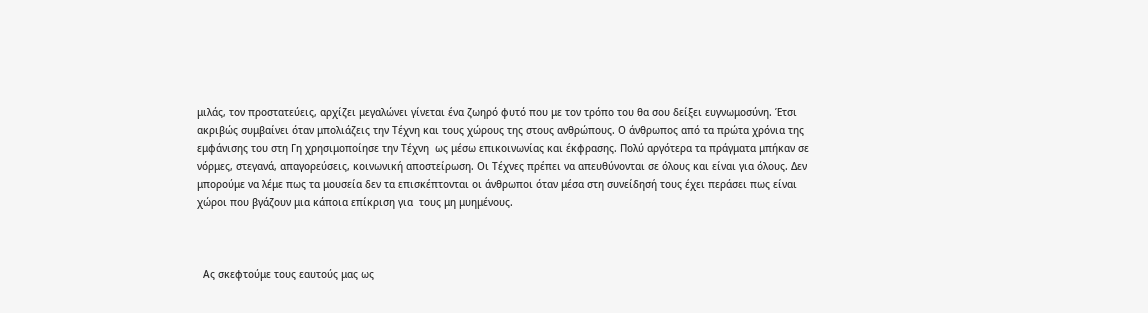μιλάς, τον προστατεύεις, αρχίζει μεγαλώνει γίνεται ένα ζωηρό φυτό που με τον τρόπο του θα σου δείξει ευγνωμοσύνη. Έτσι ακριβώς συμβαίνει όταν μπολιάζεις την Τέχνη και τους χώρους της στους ανθρώπους. Ο άνθρωπος από τα πρώτα χρόνια της εμφάνισης του στη Γη χρησιμοποίησε την Τέχνη  ως μέσω επικοινωνίας και έκφρασης. Πολύ αργότερα τα πράγματα μπήκαν σε νόρμες, στεγανά, απαγορεύσεις, κοινωνική αποστείρωση. Οι Τέχνες πρέπει να απευθύνονται σε όλους και είναι για όλους. Δεν μπορούμε να λέμε πως τα μουσεία δεν τα επισκέπτονται οι άνθρωποι όταν μέσα στη συνείδησή τους έχει περάσει πως είναι χώροι που βγάζουν μια κάποια επίκριση για  τους μη μυημένους.



  Ας σκεφτούμε τους εαυτούς μας ως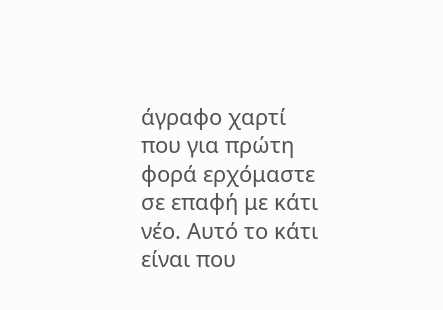άγραφο χαρτί που για πρώτη φορά ερχόμαστε σε επαφή με κάτι νέο. Αυτό το κάτι είναι που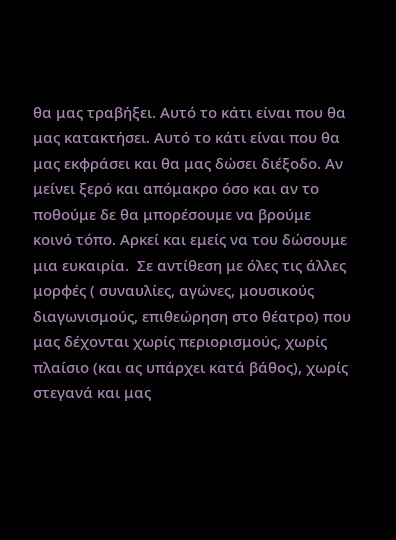θα μας τραβήξει. Αυτό το κάτι είναι που θα μας κατακτήσει. Αυτό το κάτι είναι που θα μας εκφράσει και θα μας δώσει διέξοδο. Αν μείνει ξερό και απόμακρο όσο και αν το ποθούμε δε θα μπορέσουμε να βρούμε κοινό τόπο. Αρκεί και εμείς να του δώσουμε μια ευκαιρία.  Σε αντίθεση με όλες τις άλλες μορφές ( συναυλίες, αγώνες, μουσικούς διαγωνισμούς, επιθεώρηση στο θέατρο) που μας δέχονται χωρίς περιορισμούς, χωρίς πλαίσιο (και ας υπάρχει κατά βάθος), χωρίς στεγανά και μας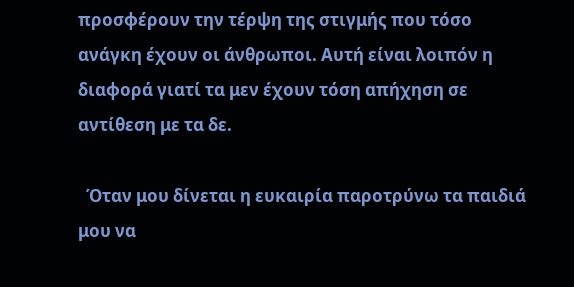προσφέρουν την τέρψη της στιγμής που τόσο ανάγκη έχουν οι άνθρωποι. Αυτή είναι λοιπόν η διαφορά γιατί τα μεν έχουν τόση απήχηση σε αντίθεση με τα δε.

  Όταν μου δίνεται η ευκαιρία παροτρύνω τα παιδιά μου να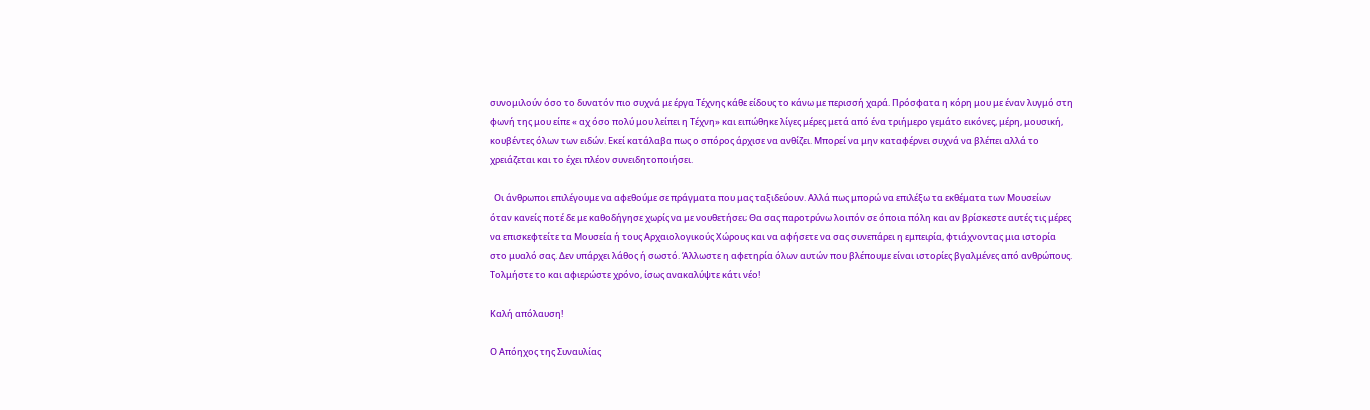συνομιλούν όσο το δυνατόν πιο συχνά με έργα Τέχνης κάθε είδους το κάνω με περισσή χαρά. Πρόσφατα η κόρη μου με έναν λυγμό στη φωνή της μου είπε « αχ όσο πολύ μου λείπει η Τέχνη» και ειπώθηκε λίγες μέρες μετά από ένα τριήμερο γεμάτο εικόνες, μέρη, μουσική, κουβέντες όλων των ειδών. Εκεί κατάλαβα πως ο σπόρος άρχισε να ανθίζει. Μπορεί να μην καταφέρνει συχνά να βλέπει αλλά το χρειάζεται και το έχει πλέον συνειδητοποιήσει.

  Οι άνθρωποι επιλέγουμε να αφεθούμε σε πράγματα που μας ταξιδεύουν. Αλλά πως μπορώ να επιλέξω τα εκθέματα των Μουσείων όταν κανείς ποτέ δε με καθοδήγησε χωρίς να με νουθετήσει; Θα σας παροτρύνω λοιπόν σε όποια πόλη και αν βρίσκεστε αυτές τις μέρες να επισκεφτείτε τα Μουσεία ή τους Αρχαιολογικούς Χώρους και να αφήσετε να σας συνεπάρει η εμπειρία, φτιάχνοντας μια ιστορία στο μυαλό σας. Δεν υπάρχει λάθος ή σωστό. Άλλωστε η αφετηρία όλων αυτών που βλέπουμε είναι ιστορίες βγαλμένες από ανθρώπους. Τολμήστε το και αφιερώστε χρόνο, ίσως ανακαλύψτε κάτι νέο!

Καλή απόλαυση!

Ο Απόηχος της Συναυλίας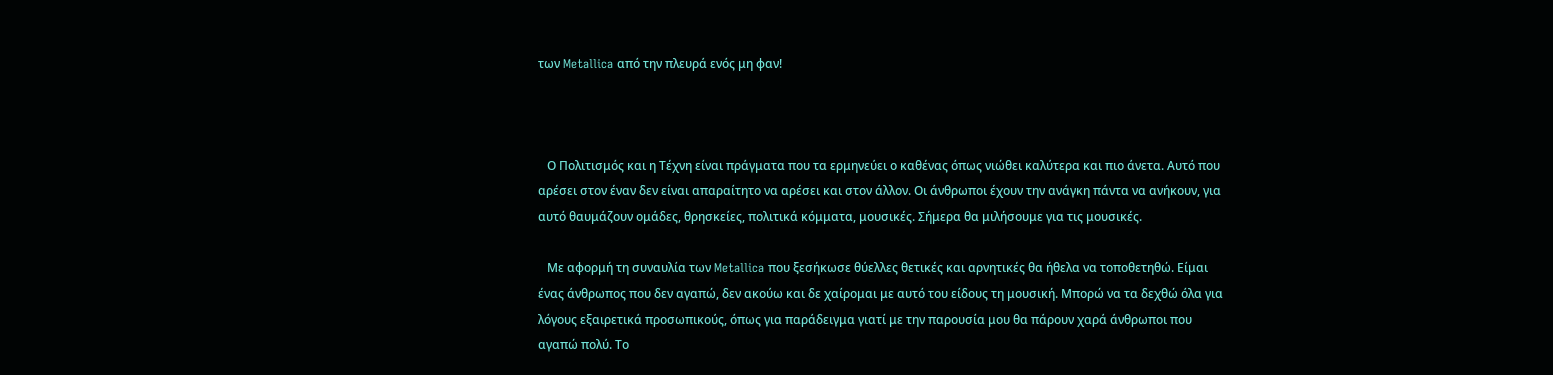των Metallica από την πλευρά ενός μη φαν!



   Ο Πολιτισμός και η Τέχνη είναι πράγματα που τα ερμηνεύει ο καθένας όπως νιώθει καλύτερα και πιο άνετα. Αυτό που αρέσει στον έναν δεν είναι απαραίτητο να αρέσει και στον άλλον. Οι άνθρωποι έχουν την ανάγκη πάντα να ανήκουν, για αυτό θαυμάζουν ομάδες, θρησκείες, πολιτικά κόμματα, μουσικές. Σήμερα θα μιλήσουμε για τις μουσικές.

   Με αφορμή τη συναυλία των Metallica που ξεσήκωσε θύελλες θετικές και αρνητικές θα ήθελα να τοποθετηθώ. Είμαι ένας άνθρωπος που δεν αγαπώ, δεν ακούω και δε χαίρομαι με αυτό του είδους τη μουσική. Μπορώ να τα δεχθώ όλα για λόγους εξαιρετικά προσωπικούς, όπως για παράδειγμα γιατί με την παρουσία μου θα πάρουν χαρά άνθρωποι που αγαπώ πολύ. Το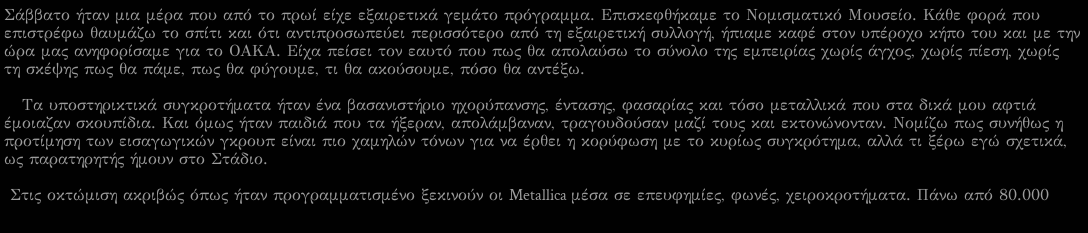Σάββατο ήταν μια μέρα που από το πρωί είχε εξαιρετικά γεμάτο πρόγραμμα. Επισκεφθήκαμε το Νομισματικό Μουσείο. Κάθε φορά που επιστρέφω θαυμάζω το σπίτι και ότι αντιπροσωπεύει περισσότερο από τη εξαιρετική συλλογή, ήπιαμε καφέ στον υπέροχο κήπο του και με την ώρα μας ανηφορίσαμε για το ΟΑΚΑ. Είχα πείσει τον εαυτό που πως θα απολαύσω το σύνολο της εμπειρίας χωρίς άγχος, χωρίς πίεση, χωρίς τη σκέψης πως θα πάμε, πως θα φύγουμε, τι θα ακούσουμε, πόσο θα αντέξω.

   Τα υποστηρικτικά συγκροτήματα ήταν ένα βασανιστήριο ηχορύπανσης, έντασης, φασαρίας και τόσο μεταλλικά που στα δικά μου αφτιά έμοιαζαν σκουπίδια. Και όμως ήταν παιδιά που τα ήξεραν, απολάμβαναν, τραγουδούσαν μαζί τους και εκτονώνονταν. Νομίζω πως συνήθως η προτίμηση των εισαγωγικών γκρουπ είναι πιο χαμηλών τόνων για να έρθει η κορύφωση με το κυρίως συγκρότημα, αλλά τι ξέρω εγώ σχετικά, ως παρατηρητής ήμουν στο Στάδιο.

 Στις οκτώμιση ακριβώς όπως ήταν προγραμματισμένο ξεκινούν οι Metallica μέσα σε επευφημίες, φωνές, χειροκροτήματα. Πάνω από 80.000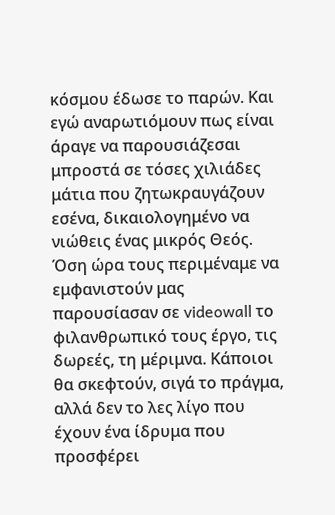κόσμου έδωσε το παρών. Και εγώ αναρωτιόμουν πως είναι άραγε να παρουσιάζεσαι μπροστά σε τόσες χιλιάδες μάτια που ζητωκραυγάζουν εσένα, δικαιολογημένο να νιώθεις ένας μικρός Θεός. Όση ώρα τους περιμέναμε να εμφανιστούν μας παρουσίασαν σε videowall το φιλανθρωπικό τους έργο, τις δωρεές, τη μέριμνα. Κάποιοι θα σκεφτούν, σιγά το πράγμα,  αλλά δεν το λες λίγο που έχουν ένα ίδρυμα που προσφέρει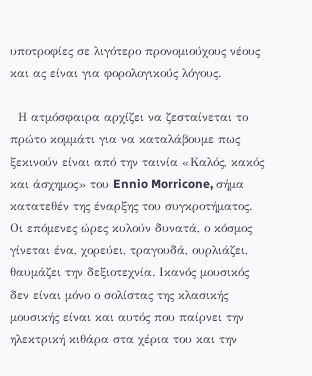υποτροφίες σε λιγότερο προνομιούχους νέους και ας είναι για φορολογικούς λόγους.

  Η ατμόσφαιρα αρχίζει να ζεσταίνεται το πρώτο κομμάτι για να καταλάβουμε πως ξεκινούν είναι από την ταινία «Καλός, κακός και άσχημος» του Ennio Morricone, σήμα κατατεθέν της έναρξης του συγκροτήματος.  Οι επόμενες ώρες κυλούν δυνατά, ο κόσμος γίνεται ένα, χορεύει, τραγουδά, ουρλιάζει, θαυμάζει την δεξιοτεχνία. Ικανός μουσικός δεν είναι μόνο ο σολίστας της κλασικής μουσικής είναι και αυτός που παίρνει την ηλεκτρική κιθάρα στα χέρια του και την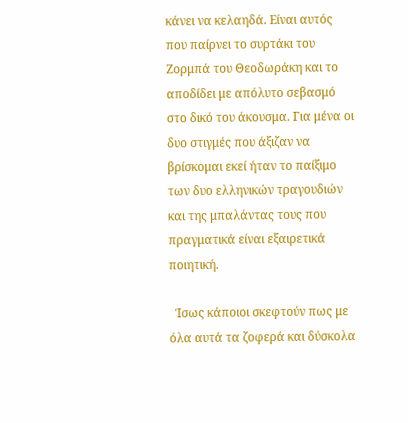κάνει να κελαηδά. Είναι αυτός που παίρνει το συρτάκι του Ζορμπά του Θεοδωράκη και το αποδίδει με απόλυτο σεβασμό στο δικό του άκουσμα. Για μένα οι δυο στιγμές που άξιζαν να βρίσκομαι εκεί ήταν το παίξιμο των δυο ελληνικών τραγουδιών και της μπαλάντας τους που πραγματικά είναι εξαιρετικά ποιητική.

  Ίσως κάποιοι σκεφτούν πως με όλα αυτά τα ζοφερά και δύσκολα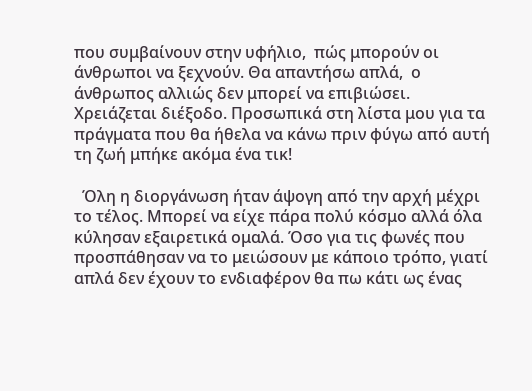που συμβαίνουν στην υφήλιο,  πώς μπορούν οι άνθρωποι να ξεχνούν. Θα απαντήσω απλά,  ο άνθρωπος αλλιώς δεν μπορεί να επιβιώσει. Χρειάζεται διέξοδο. Προσωπικά στη λίστα μου για τα πράγματα που θα ήθελα να κάνω πριν φύγω από αυτή τη ζωή μπήκε ακόμα ένα τικ!

  Όλη η διοργάνωση ήταν άψογη από την αρχή μέχρι το τέλος. Μπορεί να είχε πάρα πολύ κόσμο αλλά όλα κύλησαν εξαιρετικά ομαλά. Όσο για τις φωνές που προσπάθησαν να το μειώσουν με κάποιο τρόπο, γιατί απλά δεν έχουν το ενδιαφέρον θα πω κάτι ως ένας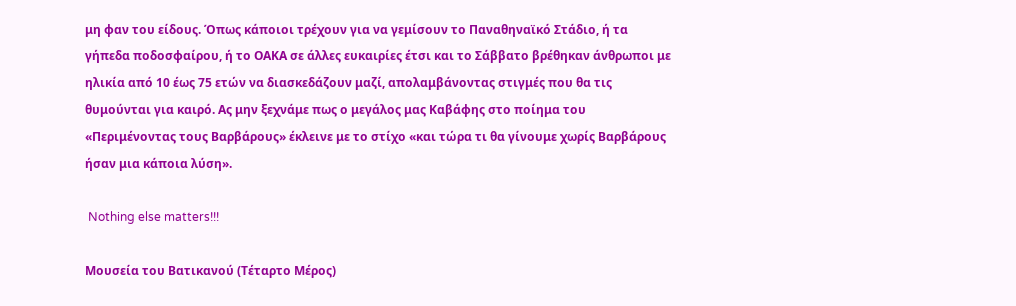μη φαν του είδους. Όπως κάποιοι τρέχουν για να γεμίσουν το Παναθηναϊκό Στάδιο, ή τα γήπεδα ποδοσφαίρου, ή το ΟΑΚΑ σε άλλες ευκαιρίες έτσι και το Σάββατο βρέθηκαν άνθρωποι με ηλικία από 10 έως 75 ετών να διασκεδάζουν μαζί, απολαμβάνοντας στιγμές που θα τις θυμούνται για καιρό. Ας μην ξεχνάμε πως ο μεγάλος μας Καβάφης στο ποίημα του «Περιμένοντας τους Βαρβάρους» έκλεινε με το στίχο «και τώρα τι θα γίνουμε χωρίς Βαρβάρους ήσαν μια κάποια λύση».

 Nothing else matters!!!

Μουσεία του Βατικανού (Τέταρτο Μέρος)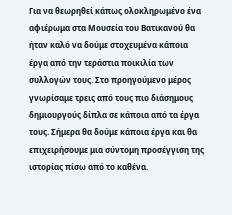Για να θεωρηθεί κάπως ολοκληρωμένο ένα αφιέρωμα στα Μουσεία του Βατικανού θα ήταν καλό να δούμε στοχευμένα κάποια έργα από την τεράστια ποικιλία των συλλογών τους. Στο προηγούμενο μέρος γνωρίσαμε τρεις από τους πιο διάσημους δημιουργούς δίπλα σε κάποια από τα έργα τους. Σήμερα θα δούμε κάποια έργα και θα επιχειρήσουμε μια σύντομη προσέγγιση της ιστορίας πίσω από το καθένα.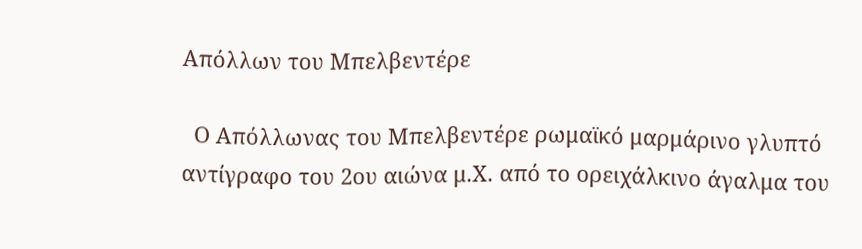Απόλλων του Μπελβεντέρε

  Ο Απόλλωνας του Μπελβεντέρε ρωμαϊκό μαρμάρινο γλυπτό αντίγραφο του 2ου αιώνα μ.Χ. από το ορειχάλκινο άγαλμα του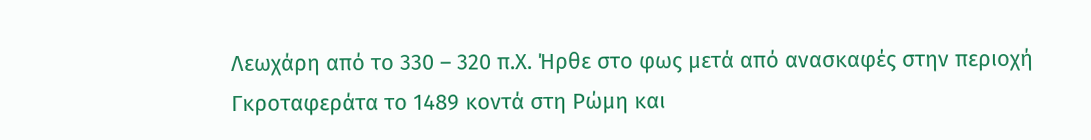Λεωχάρη από το 330 – 320 π.Χ. Ήρθε στο φως μετά από ανασκαφές στην περιοχή Γκροταφεράτα το 1489 κοντά στη Ρώμη και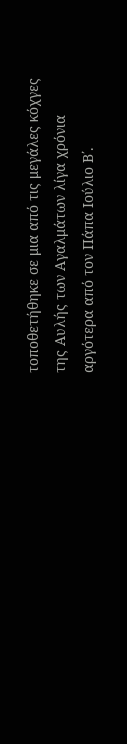τοποθετήθηκε σε μια από τις μεγάλες κόχγες της Αυλής των Αγαλμάτων λίγα χρόνια αργότερα από τον Πάπα Ιούλιο Β΄.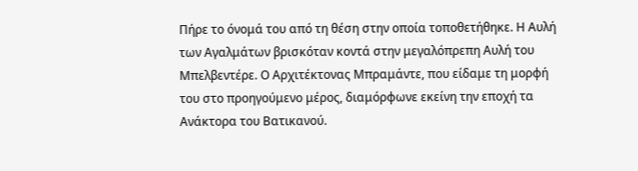Πήρε το όνομά του από τη θέση στην οποία τοποθετήθηκε. Η Αυλή των Αγαλμάτων βρισκόταν κοντά στην μεγαλόπρεπη Αυλή του Μπελβεντέρε. Ο Αρχιτέκτονας Μπραμάντε, που είδαμε τη μορφή του στο προηγούμενο μέρος, διαμόρφωνε εκείνη την εποχή τα Ανάκτορα του Βατικανού.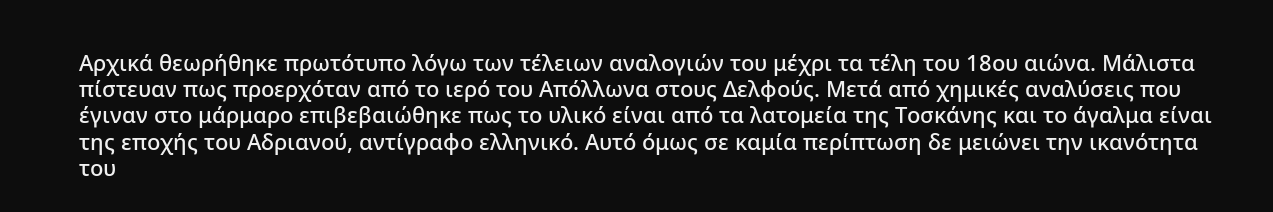Αρχικά θεωρήθηκε πρωτότυπο λόγω των τέλειων αναλογιών του μέχρι τα τέλη του 18ου αιώνα. Μάλιστα πίστευαν πως προερχόταν από το ιερό του Απόλλωνα στους Δελφούς. Μετά από χημικές αναλύσεις που έγιναν στο μάρμαρο επιβεβαιώθηκε πως το υλικό είναι από τα λατομεία της Τοσκάνης και το άγαλμα είναι της εποχής του Αδριανού, αντίγραφο ελληνικό. Αυτό όμως σε καμία περίπτωση δε μειώνει την ικανότητα του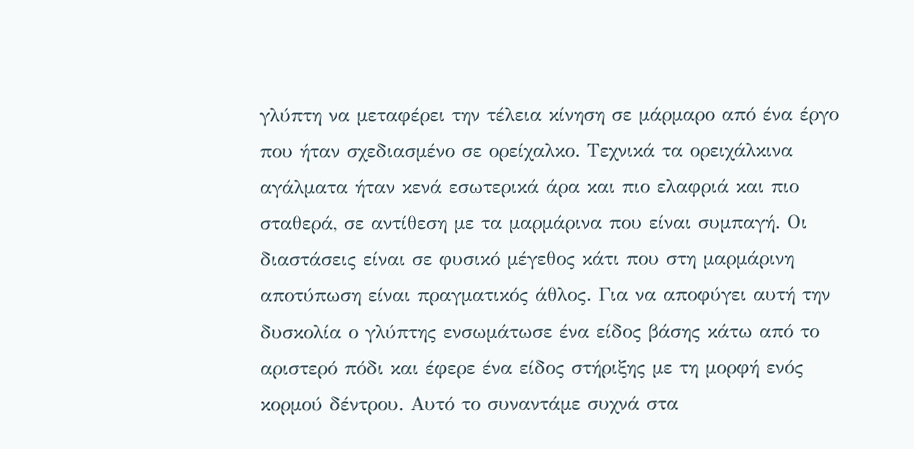γλύπτη να μεταφέρει την τέλεια κίνηση σε μάρμαρο από ένα έργο που ήταν σχεδιασμένο σε ορείχαλκο. Τεχνικά τα ορειχάλκινα αγάλματα ήταν κενά εσωτερικά άρα και πιο ελαφριά και πιο σταθερά, σε αντίθεση με τα μαρμάρινα που είναι συμπαγή. Οι διαστάσεις είναι σε φυσικό μέγεθος κάτι που στη μαρμάρινη αποτύπωση είναι πραγματικός άθλος. Για να αποφύγει αυτή την δυσκολία ο γλύπτης ενσωμάτωσε ένα είδος βάσης κάτω από το αριστερό πόδι και έφερε ένα είδος στήριξης με τη μορφή ενός κορμού δέντρου. Αυτό το συναντάμε συχνά στα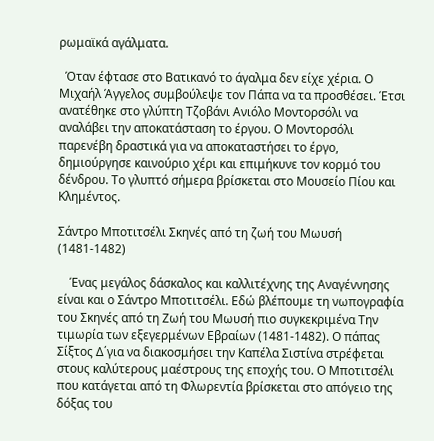ρωμαϊκά αγάλματα.

  Όταν έφτασε στο Βατικανό το άγαλμα δεν είχε χέρια. Ο Μιχαήλ Άγγελος συμβούλεψε τον Πάπα να τα προσθέσει. Έτσι ανατέθηκε στο γλύπτη Τζοβάνι Ανιόλο Μοντορσόλι να αναλάβει την αποκατάσταση το έργου. Ο Μοντορσόλι παρενέβη δραστικά για να αποκαταστήσει το έργο, δημιούργησε καινούριο χέρι και επιμήκυνε τον κορμό του δένδρου. Το γλυπτό σήμερα βρίσκεται στο Μουσείο Πίου και Κλημέντος.

Σάντρο Μποτιτσέλι Σκηνές από τη ζωή του Μωυσή (1481-1482)

    Ένας μεγάλος δάσκαλος και καλλιτέχνης της Αναγέννησης είναι και ο Σάντρο Μποτιτσέλι. Εδώ βλέπουμε τη νωπογραφία του Σκηνές από τη Ζωή του Μωυσή πιο συγκεκριμένα Την τιμωρία των εξεγερμένων Εβραίων (1481-1482). Ο πάπας Σίξτος Δ΄για να διακοσμήσει την Καπέλα Σιστίνα στρέφεται στους καλύτερους μαέστρους της εποχής του. Ο Μποτιτσέλι που κατάγεται από τη Φλωρεντία βρίσκεται στο απόγειο της δόξας του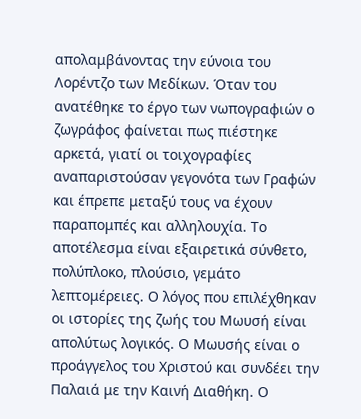απολαμβάνοντας την εύνοια του Λορέντζο των Μεδίκων. Όταν του ανατέθηκε το έργο των νωπογραφιών ο ζωγράφος φαίνεται πως πιέστηκε αρκετά, γιατί οι τοιχογραφίες αναπαριστούσαν γεγονότα των Γραφών και έπρεπε μεταξύ τους να έχουν παραπομπές και αλληλουχία. Το αποτέλεσμα είναι εξαιρετικά σύνθετο, πολύπλοκο, πλούσιο, γεμάτο λεπτομέρειες. Ο λόγος που επιλέχθηκαν οι ιστορίες της ζωής του Μωυσή είναι απολύτως λογικός. Ο Μωυσής είναι ο προάγγελος του Χριστού και συνδέει την Παλαιά με την Καινή Διαθήκη. Ο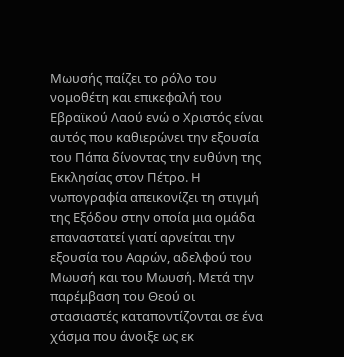Μωυσής παίζει το ρόλο του νομοθέτη και επικεφαλή του Εβραϊκού Λαού ενώ ο Χριστός είναι αυτός που καθιερώνει την εξουσία του Πάπα δίνοντας την ευθύνη της Εκκλησίας στον Πέτρο. Η νωπογραφία απεικονίζει τη στιγμή της Εξόδου στην οποία μια ομάδα επαναστατεί γιατί αρνείται την εξουσία του Ααρών, αδελφού του Μωυσή και του Μωυσή. Μετά την παρέμβαση του Θεού οι στασιαστές καταποντίζονται σε ένα χάσμα που άνοιξε ως εκ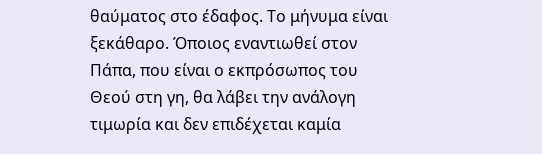θαύματος στο έδαφος. Το μήνυμα είναι ξεκάθαρο. Όποιος εναντιωθεί στον Πάπα, που είναι ο εκπρόσωπος του Θεού στη γη, θα λάβει την ανάλογη τιμωρία και δεν επιδέχεται καμία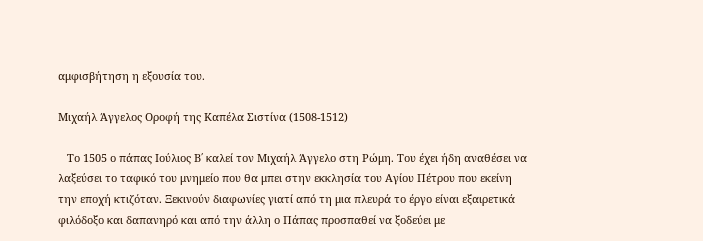αμφισβήτηση η εξουσία του.

Μιχαήλ Άγγελος Οροφή της Καπέλα Σιστίνα (1508-1512)

   Το 1505 ο πάπας Ιούλιος Β΄ καλεί τον Μιχαήλ Άγγελο στη Ρώμη. Του έχει ήδη αναθέσει να λαξεύσει το ταφικό του μνημείο που θα μπει στην εκκλησία του Αγίου Πέτρου που εκείνη την εποχή κτιζόταν. Ξεκινούν διαφωνίες γιατί από τη μια πλευρά το έργο είναι εξαιρετικά φιλόδοξο και δαπανηρό και από την άλλη ο Πάπας προσπαθεί να ξοδεύει με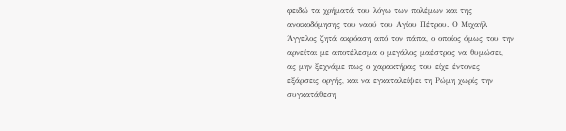φειδώ τα χρήματά του λόγω των πολέμων και της ανοικοδόμησης του ναού του Αγίου Πέτρου. Ο Μιχαήλ Άγγελος ζητά ακρόαση από τον πάπα, ο οποίος όμως του την αρνείται με αποτέλεσμα ο μεγάλος μαέστρος να θυμώσει, ας μην ξεχνάμε πως ο χαρακτήρας του είχε έντονες εξάρσεις οργής, και να εγκαταλείψει τη Ρώμη χωρίς την συγκατάθεση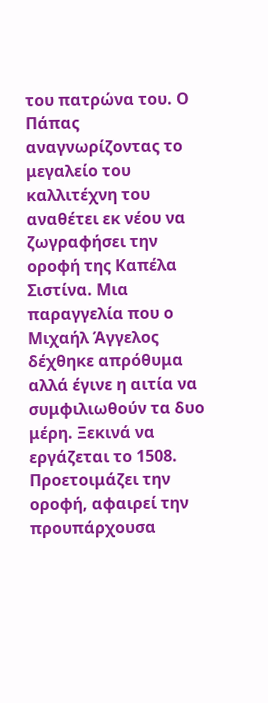του πατρώνα του. Ο Πάπας αναγνωρίζοντας το μεγαλείο του καλλιτέχνη του αναθέτει εκ νέου να ζωγραφήσει την οροφή της Καπέλα Σιστίνα. Μια παραγγελία που ο Μιχαήλ Άγγελος δέχθηκε απρόθυμα αλλά έγινε η αιτία να συμφιλιωθούν τα δυο μέρη. Ξεκινά να εργάζεται το 1508. Προετοιμάζει την οροφή, αφαιρεί την προυπάρχουσα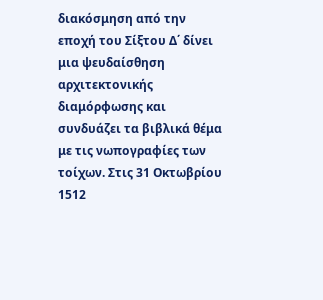διακόσμηση από την εποχή του Σίξτου Δ΄ δίνει μια ψευδαίσθηση αρχιτεκτονικής διαμόρφωσης και συνδυάζει τα βιβλικά θέμα με τις νωπογραφίες των τοίχων. Στις 31 Οκτωβρίου 1512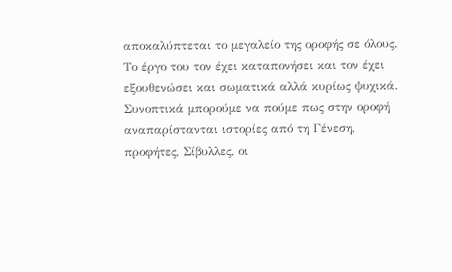αποκαλύπτεται το μεγαλείο της οροφής σε όλους. Το έργο του τον έχει καταπονήσει και τον έχει εξουθενώσει και σωματικά αλλά κυρίως ψυχικά. Συνοπτικά μπορούμε να πούμε πως στην οροφή αναπαρίστανται ιστορίες από τη Γένεση, προφήτες, Σίβυλλες, οι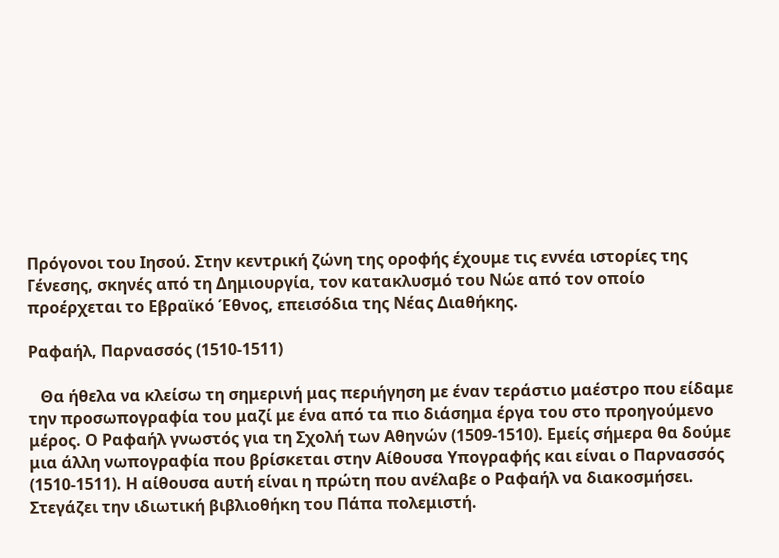Πρόγονοι του Ιησού. Στην κεντρική ζώνη της οροφής έχουμε τις εννέα ιστορίες της Γένεσης, σκηνές από τη Δημιουργία, τον κατακλυσμό του Νώε από τον οποίο προέρχεται το Εβραϊκό Έθνος, επεισόδια της Νέας Διαθήκης.

Ραφαήλ, Παρνασσός (1510-1511)

   Θα ήθελα να κλείσω τη σημερινή μας περιήγηση με έναν τεράστιο μαέστρο που είδαμε  την προσωπογραφία του μαζί με ένα από τα πιο διάσημα έργα του στο προηγούμενο μέρος. Ο Ραφαήλ γνωστός για τη Σχολή των Αθηνών (1509-1510). Εμείς σήμερα θα δούμε μια άλλη νωπογραφία που βρίσκεται στην Αίθουσα Υπογραφής και είναι ο Παρνασσός (1510-1511). Η αίθουσα αυτή είναι η πρώτη που ανέλαβε ο Ραφαήλ να διακοσμήσει. Στεγάζει την ιδιωτική βιβλιοθήκη του Πάπα πολεμιστή.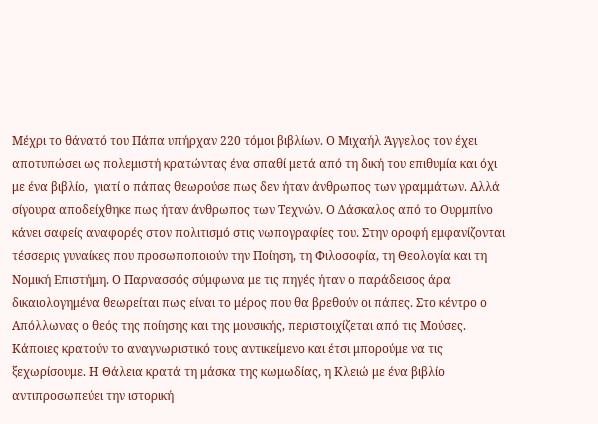Μέχρι το θάνατό του Πάπα υπήρχαν 220 τόμοι βιβλίων. Ο Μιχαήλ Άγγελος τον έχει αποτυπώσει ως πολεμιστή κρατώντας ένα σπαθί μετά από τη δική του επιθυμία και όχι με ένα βιβλίο,  γιατί ο πάπας θεωρούσε πως δεν ήταν άνθρωπος των γραμμάτων. Αλλά σίγουρα αποδείχθηκε πως ήταν άνθρωπος των Τεχνών. Ο Δάσκαλος από το Ουρμπίνο κάνει σαφείς αναφορές στον πολιτισμό στις νωπογραφίες του. Στην οροφή εμφανίζονται τέσσερις γυναίκες που προσωποποιούν την Ποίηση, τη Φιλοσοφία, τη Θεολογία και τη Νομική Επιστήμη. Ο Παρνασσός σύμφωνα με τις πηγές ήταν ο παράδεισος άρα δικαιολογημένα θεωρείται πως είναι το μέρος που θα βρεθούν οι πάπες. Στο κέντρο ο Απόλλωνας ο θεός της ποίησης και της μουσικής, περιστοιχίζεται από τις Μούσες. Κάποιες κρατούν το αναγνωριστικό τους αντικείμενο και έτσι μπορούμε να τις ξεχωρίσουμε. Η Θάλεια κρατά τη μάσκα της κωμωδίας, η Κλειώ με ένα βιβλίο αντιπροσωπεύει την ιστορική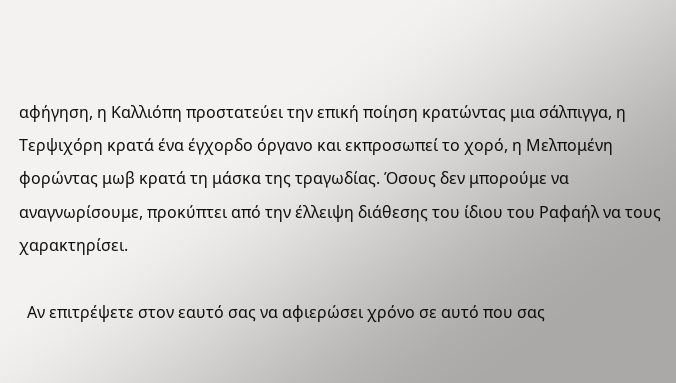αφήγηση, η Καλλιόπη προστατεύει την επική ποίηση κρατώντας μια σάλπιγγα, η Τερψιχόρη κρατά ένα έγχορδο όργανο και εκπροσωπεί το χορό, η Μελπομένη φορώντας μωβ κρατά τη μάσκα της τραγωδίας. Όσους δεν μπορούμε να αναγνωρίσουμε, προκύπτει από την έλλειψη διάθεσης του ίδιου του Ραφαήλ να τους χαρακτηρίσει.

  Αν επιτρέψετε στον εαυτό σας να αφιερώσει χρόνο σε αυτό που σας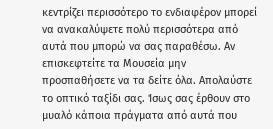κεντρίζει περισσότερο το ενδιαφέρον μπορεί να ανακαλύψετε πολύ περισσότερα από αυτά που μπορώ να σας παραθέσω. Αν επισκεφτείτε τα Μουσεία μην προσπαθήσετε να τα δείτε όλα. Απολαύστε το οπτικό ταξίδι σας. Ίσως σας έρθουν στο μυαλό κάποια πράγματα από αυτά που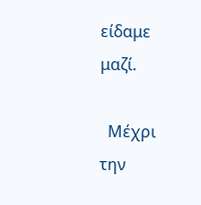είδαμε μαζί.

  Μέχρι την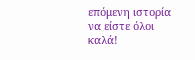επόμενη ιστορία να είστε όλοι καλά!